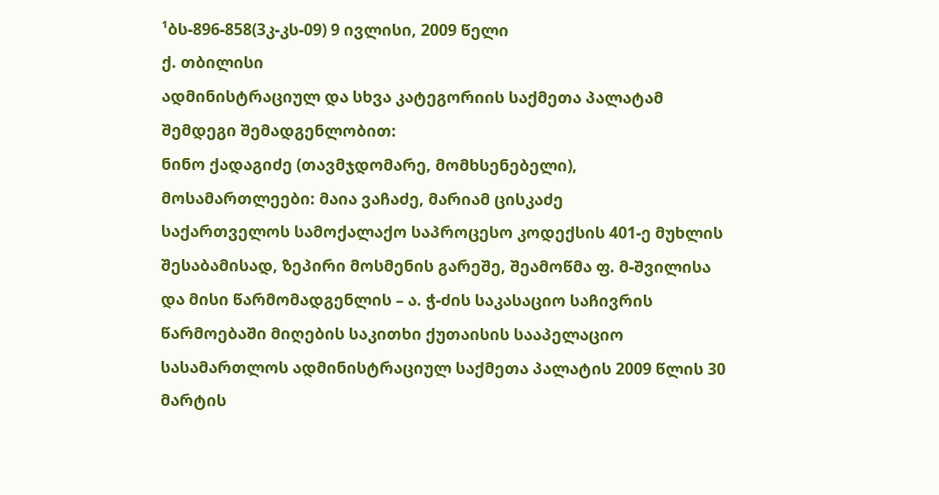¹ბს-896-858(3კ-კს-09) 9 ივლისი, 2009 წელი
ქ. თბილისი
ადმინისტრაციულ და სხვა კატეგორიის საქმეთა პალატამ
შემდეგი შემადგენლობით:
ნინო ქადაგიძე (თავმჯდომარე, მომხსენებელი),
მოსამართლეები: მაია ვაჩაძე, მარიამ ცისკაძე
საქართველოს სამოქალაქო საპროცესო კოდექსის 401-ე მუხლის შესაბამისად, ზეპირი მოსმენის გარეშე, შეამოწმა ფ. მ-შვილისა და მისი წარმომადგენლის – ა. ჭ-ძის საკასაციო საჩივრის წარმოებაში მიღების საკითხი ქუთაისის სააპელაციო სასამართლოს ადმინისტრაციულ საქმეთა პალატის 2009 წლის 30 მარტის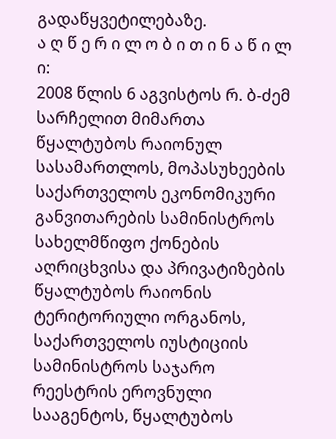გადაწყვეტილებაზე.
ა ღ წ ე რ ი ლ ო ბ ი თ ი ნ ა წ ი ლ ი:
2008 წლის 6 აგვისტოს რ. ბ-ძემ სარჩელით მიმართა წყალტუბოს რაიონულ სასამართლოს, მოპასუხეების საქართველოს ეკონომიკური განვითარების სამინისტროს სახელმწიფო ქონების აღრიცხვისა და პრივატიზების წყალტუბოს რაიონის ტერიტორიული ორგანოს, საქართველოს იუსტიციის სამინისტროს საჯარო რეესტრის ეროვნული სააგენტოს, წყალტუბოს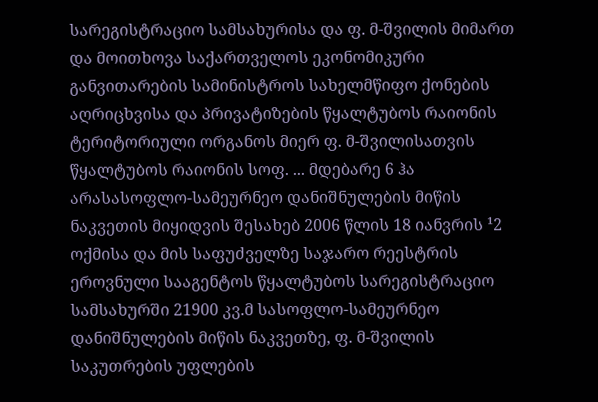სარეგისტრაციო სამსახურისა და ფ. მ-შვილის მიმართ და მოითხოვა საქართველოს ეკონომიკური განვითარების სამინისტროს სახელმწიფო ქონების აღრიცხვისა და პრივატიზების წყალტუბოს რაიონის ტერიტორიული ორგანოს მიერ ფ. მ-შვილისათვის წყალტუბოს რაიონის სოფ. ... მდებარე 6 ჰა არასასოფლო-სამეურნეო დანიშნულების მიწის ნაკვეთის მიყიდვის შესახებ 2006 წლის 18 იანვრის ¹2 ოქმისა და მის საფუძველზე საჯარო რეესტრის ეროვნული სააგენტოს წყალტუბოს სარეგისტრაციო სამსახურში 21900 კვ.მ სასოფლო-სამეურნეო დანიშნულების მიწის ნაკვეთზე, ფ. მ-შვილის საკუთრების უფლების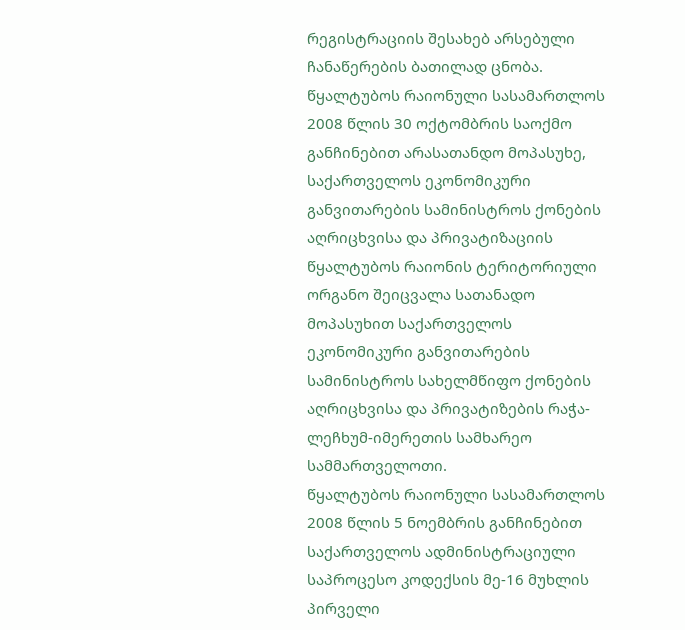რეგისტრაციის შესახებ არსებული ჩანაწერების ბათილად ცნობა.
წყალტუბოს რაიონული სასამართლოს 2008 წლის 30 ოქტომბრის საოქმო განჩინებით არასათანდო მოპასუხე, საქართველოს ეკონომიკური განვითარების სამინისტროს ქონების აღრიცხვისა და პრივატიზაციის წყალტუბოს რაიონის ტერიტორიული ორგანო შეიცვალა სათანადო მოპასუხით საქართველოს ეკონომიკური განვითარების სამინისტროს სახელმწიფო ქონების აღრიცხვისა და პრივატიზების რაჭა-ლეჩხუმ-იმერეთის სამხარეო სამმართველოთი.
წყალტუბოს რაიონული სასამართლოს 2008 წლის 5 ნოემბრის განჩინებით საქართველოს ადმინისტრაციული საპროცესო კოდექსის მე-16 მუხლის პირველი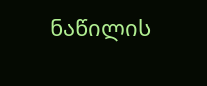ნაწილის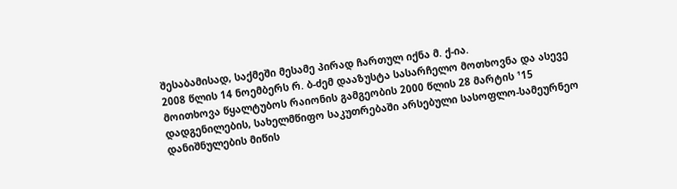შესაბამისად, საქმეში მესამე პირად ჩართულ იქნა მ. ქ-ია.
2008 წლის 14 ნოემბერს რ. ბ-ძემ დააზუსტა სასარჩელო მოთხოვნა და ასევე მოითხოვა წყალტუბოს რაიონის გამგეობის 2000 წლის 28 მარტის ¹15 დადგენილების, სახელმწიფო საკუთრებაში არსებული სასოფლო-სამეურნეო დანიშნულების მიწის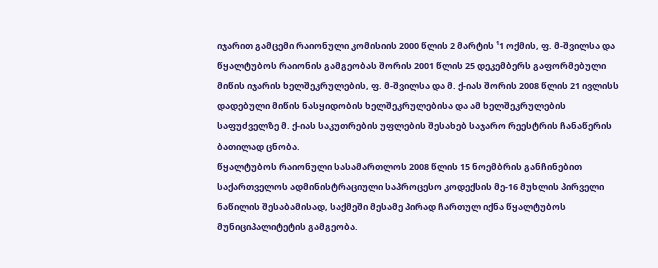იჯარით გამცემი რაიონული კომისიის 2000 წლის 2 მარტის ¹1 ოქმის, ფ. მ-შვილსა და წყალტუბოს რაიონის გამგეობას შორის 2001 წლის 25 დეკემბერს გაფორმებული მიწის იჯარის ხელშეკრულების, ფ. მ-შვილსა და მ. ქ-იას შორის 2008 წლის 21 ივლისს დადებული მიწის ნასყიდობის ხელშეკრულებისა და ამ ხელშეკრულების საფუძველზე მ. ქ-იას საკუთრების უფლების შესახებ საჯარო რეესტრის ჩანაწერის ბათილად ცნობა.
წყალტუბოს რაიონული სასამართლოს 2008 წლის 15 ნოემბრის განჩინებით საქართველოს ადმინისტრაციული საპროცესო კოდექსის მე-16 მუხლის პირველი ნაწილის შესაბამისად, საქმეში მესამე პირად ჩართულ იქნა წყალტუბოს მუნიციპალიტეტის გამგეობა.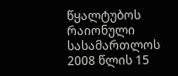წყალტუბოს რაიონული სასამართლოს 2008 წლის 15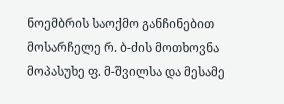ნოემბრის საოქმო განჩინებით მოსარჩელე რ. ბ-ძის მოთხოვნა მოპასუხე ფ. მ-შვილსა და მესამე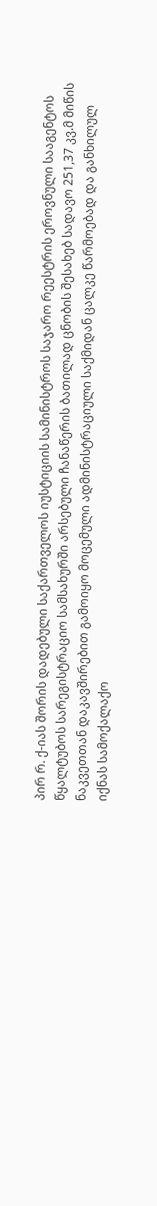პირ რ. ქ-იას შორის დადებული საქართველოს იუსტიციის სამინისტროს საჯარო რეესტრის ეროვნული სააგენტოს წყალტუბოს სარეგისტრაციო სამსახურში არსებული ჩანაწერის ბათილად ცნობის შესახებ სადავო 251,37 კვ.მ მიწის ნაკვეთთან დაკავშირებით გამოიყო მოცემული ადმინისტრაციული საქმიდან ცალკე წარმოებად და განხილულ იქნას სამოქალაქო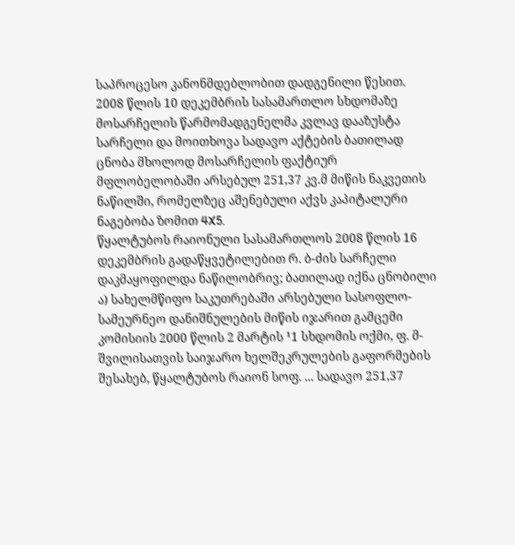საპროცესო კანონმდებლობით დადგენილი წესით.
2008 წლის 10 დეკემბრის სასამართლო სხდომაზე მოსარჩელის წარმომადგენელმა კვლავ დააზუსტა სარჩელი და მოითხოვა სადავო აქტების ბათილად ცნობა მხოლოდ მოსარჩელის ფაქტიურ მფლობელობაში არსებულ 251,37 კვ.მ მიწის ნაკვეთის ნაწილში, რომელზეც აშენებული აქვს კაპიტალური ნაგებობა ზომით 4X5.
წყალტუბოს რაიონული სასამართლოს 2008 წლის 16 დეკემბრის გადაწყვეტილებით რ. ბ-ძის სარჩელი დაკმაყოფილდა ნაწილობრივ; ბათილად იქნა ცნობილი ა) სახელმწიფო საკუთრებაში არსებული სასოფლო-სამეურნეო დანიშნულების მიწის იჯარით გამცემი კომისიის 2000 წლის 2 მარტის ¹1 სხდომის ოქმი, ფ. მ-შვილისათვის საიჯარო ხელშეკრულების გაფორმების შესახებ, წყალტუბოს რაიონ სოფ. ... სადავო 251,37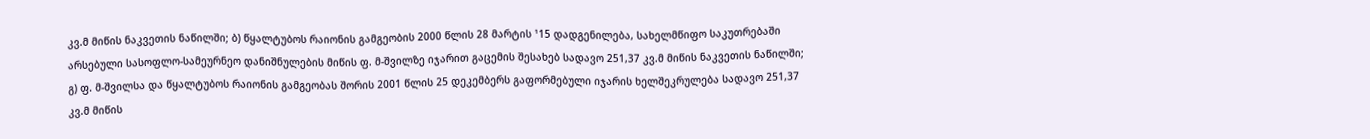კვ.მ მიწის ნაკვეთის ნაწილში; ბ) წყალტუბოს რაიონის გამგეობის 2000 წლის 28 მარტის ¹15 დადგენილება, სახელმწიფო საკუთრებაში არსებული სასოფლო-სამეურნეო დანიშნულების მიწის ფ. მ-შვილზე იჯარით გაცემის შესახებ სადავო 251,37 კვ.მ მიწის ნაკვეთის ნაწილში; გ) ფ. მ-შვილსა და წყალტუბოს რაიონის გამგეობას შორის 2001 წლის 25 დეკემბერს გაფორმებული იჯარის ხელშეკრულება სადავო 251,37 კვ.მ მიწის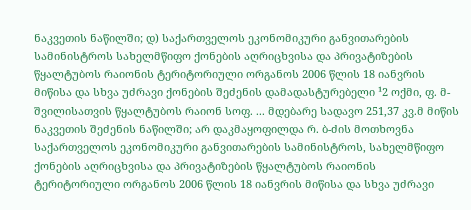ნაკვეთის ნაწილში; დ) საქართველოს ეკონომიკური განვითარების სამინისტროს სახელმწიფო ქონების აღრიცხვისა და პრივატიზების წყალტუბოს რაიონის ტერიტორიული ორგანოს 2006 წლის 18 იანვრის მიწისა და სხვა უძრავი ქონების შეძენის დამადასტურებელი ¹2 ოქმი, ფ. მ-შვილისათვის წყალტუბოს რაიონ სოფ. ... მდებარე სადავო 251,37 კვ.მ მიწის ნაკვეთის შეძენის ნაწილში; არ დაკმაყოფილდა რ. ბ-ძის მოთხოვნა საქართველოს ეკონომიკური განვითარების სამინისტროს, სახელმწიფო ქონების აღრიცხვისა და პრივატიზების წყალტუბოს რაიონის ტერიტორიული ორგანოს 2006 წლის 18 იანვრის მიწისა და სხვა უძრავი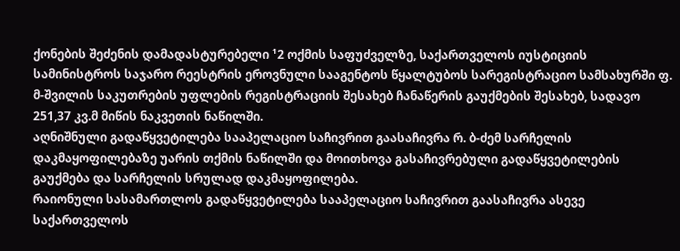ქონების შეძენის დამადასტურებელი ¹2 ოქმის საფუძველზე, საქართველოს იუსტიციის სამინისტროს საჯარო რეესტრის ეროვნული სააგენტოს წყალტუბოს სარეგისტრაციო სამსახურში ფ. მ-შვილის საკუთრების უფლების რეგისტრაციის შესახებ ჩანაწერის გაუქმების შესახებ, სადავო 251,37 კვ.მ მიწის ნაკვეთის ნაწილში.
აღნიშნული გადაწყვეტილება სააპელაციო საჩივრით გაასაჩივრა რ. ბ-ძემ სარჩელის დაკმაყოფილებაზე უარის თქმის ნაწილში და მოითხოვა გასაჩივრებული გადაწყვეტილების გაუქმება და სარჩელის სრულად დაკმაყოფილება.
რაიონული სასამართლოს გადაწყვეტილება სააპელაციო საჩივრით გაასაჩივრა ასევე საქართველოს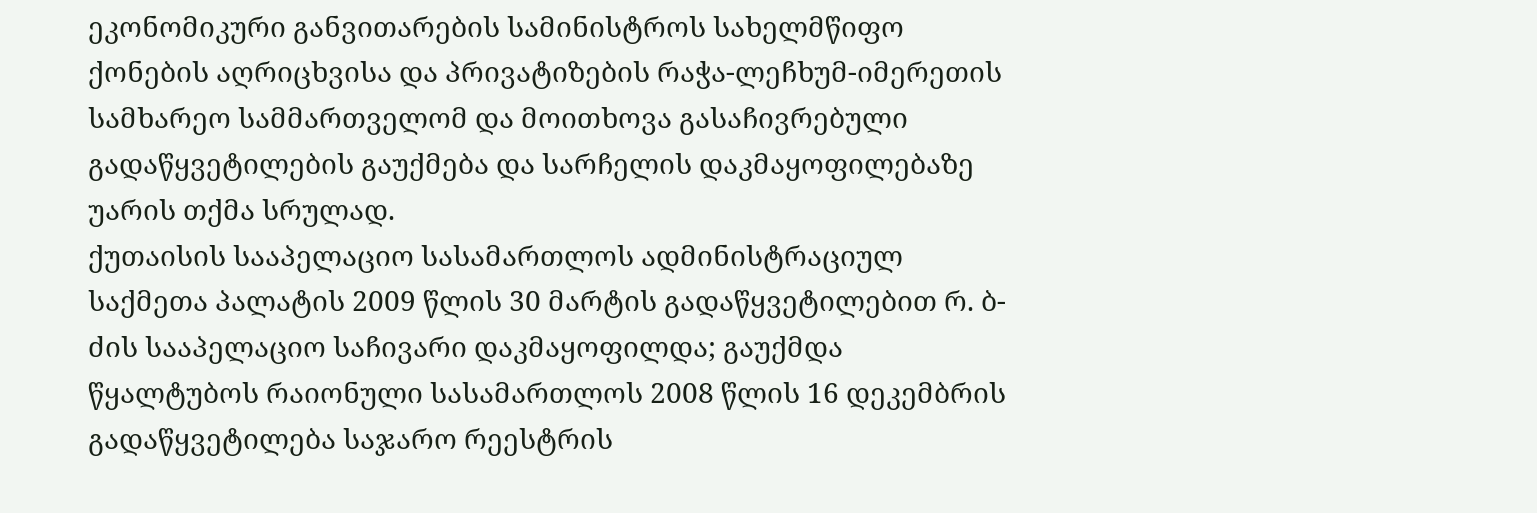ეკონომიკური განვითარების სამინისტროს სახელმწიფო ქონების აღრიცხვისა და პრივატიზების რაჭა-ლეჩხუმ-იმერეთის სამხარეო სამმართველომ და მოითხოვა გასაჩივრებული გადაწყვეტილების გაუქმება და სარჩელის დაკმაყოფილებაზე უარის თქმა სრულად.
ქუთაისის სააპელაციო სასამართლოს ადმინისტრაციულ საქმეთა პალატის 2009 წლის 30 მარტის გადაწყვეტილებით რ. ბ-ძის სააპელაციო საჩივარი დაკმაყოფილდა; გაუქმდა წყალტუბოს რაიონული სასამართლოს 2008 წლის 16 დეკემბრის გადაწყვეტილება საჯარო რეესტრის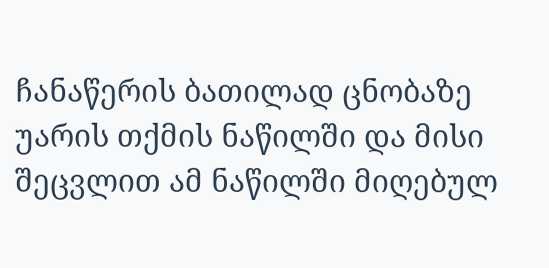ჩანაწერის ბათილად ცნობაზე უარის თქმის ნაწილში და მისი შეცვლით ამ ნაწილში მიღებულ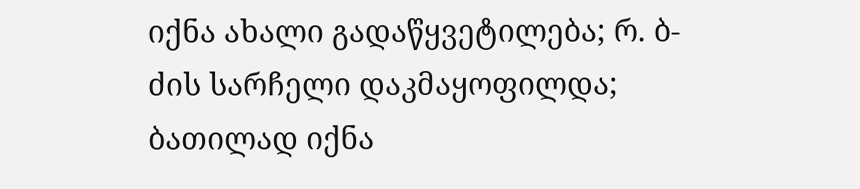იქნა ახალი გადაწყვეტილება; რ. ბ-ძის სარჩელი დაკმაყოფილდა; ბათილად იქნა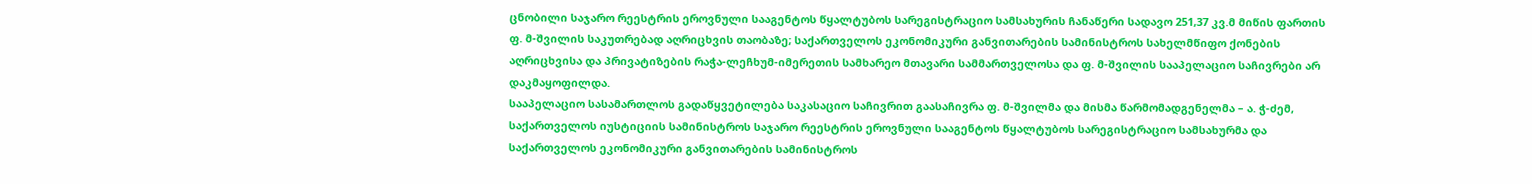ცნობილი საჯარო რეესტრის ეროვნული სააგენტოს წყალტუბოს სარეგისტრაციო სამსახურის ჩანაწერი სადავო 251,37 კვ.მ მიწის ფართის ფ. მ-შვილის საკუთრებად აღრიცხვის თაობაზე; საქართველოს ეკონომიკური განვითარების სამინისტროს სახელმწიფო ქონების აღრიცხვისა და პრივატიზების რაჭა-ლეჩხუმ-იმერეთის სამხარეო მთავარი სამმართველოსა და ფ. მ-შვილის სააპელაციო საჩივრები არ დაკმაყოფილდა.
სააპელაციო სასამართლოს გადაწყვეტილება საკასაციო საჩივრით გაასაჩივრა ფ. მ-შვილმა და მისმა წარმომადგენელმა – ა. ჭ-ძემ, საქართველოს იუსტიციის სამინისტროს საჯარო რეესტრის ეროვნული სააგენტოს წყალტუბოს სარეგისტრაციო სამსახურმა და საქართველოს ეკონომიკური განვითარების სამინისტროს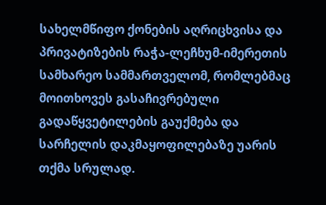სახელმწიფო ქონების აღრიცხვისა და პრივატიზების რაჭა-ლეჩხუმ-იმერეთის სამხარეო სამმართველომ, რომლებმაც მოითხოვეს გასაჩივრებული გადაწყვეტილების გაუქმება და სარჩელის დაკმაყოფილებაზე უარის თქმა სრულად.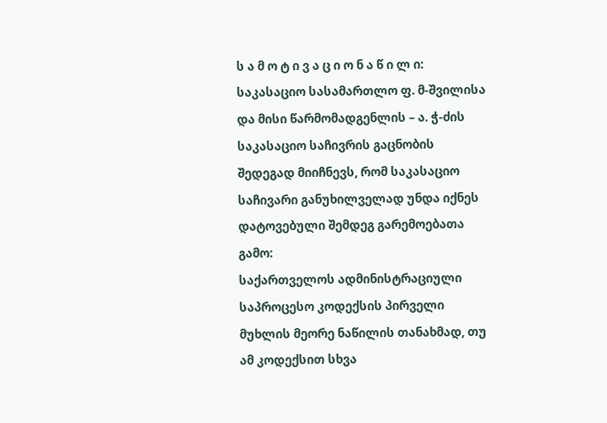ს ა მ ო ტ ი ვ ა ც ი ო ნ ა წ ი ლ ი:
საკასაციო სასამართლო ფ. მ-შვილისა და მისი წარმომადგენლის – ა. ჭ-ძის საკასაციო საჩივრის გაცნობის შედეგად მიიჩნევს, რომ საკასაციო საჩივარი განუხილველად უნდა იქნეს დატოვებული შემდეგ გარემოებათა გამო:
საქართველოს ადმინისტრაციული საპროცესო კოდექსის პირველი მუხლის მეორე ნაწილის თანახმად, თუ ამ კოდექსით სხვა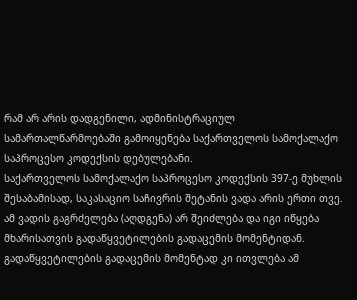რამ არ არის დადგენილი, ადმინისტრაციულ სამართალწარმოებაში გამოიყენება საქართველოს სამოქალაქო საპროცესო კოდექსის დებულებანი.
საქართველოს სამოქალაქო საპროცესო კოდექსის 397-ე მუხლის შესაბამისად, საკასაციო საჩივრის შეტანის ვადა არის ერთი თვე. ამ ვადის გაგრძელება (აღდგენა) არ შეიძლება და იგი იწყება მხარისათვის გადაწყვეტილების გადაცემის მომენტიდან. გადაწყვეტილების გადაცემის მომენტად კი ითვლება ამ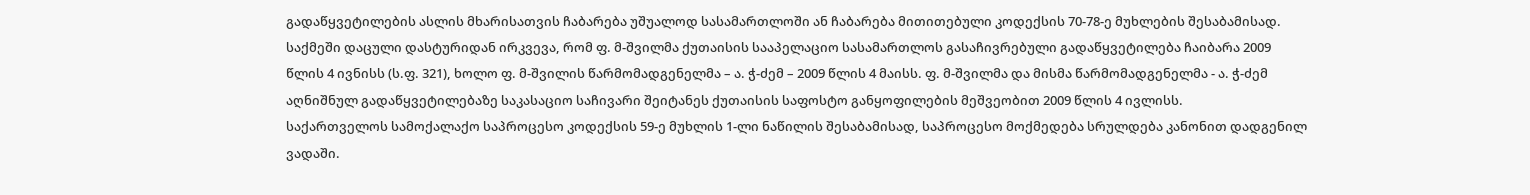გადაწყვეტილების ასლის მხარისათვის ჩაბარება უშუალოდ სასამართლოში ან ჩაბარება მითითებული კოდექსის 70-78-ე მუხლების შესაბამისად. საქმეში დაცული დასტურიდან ირკვევა, რომ ფ. მ-შვილმა ქუთაისის სააპელაციო სასამართლოს გასაჩივრებული გადაწყვეტილება ჩაიბარა 2009 წლის 4 ივნისს (ს.ფ. 321), ხოლო ფ. მ-შვილის წარმომადგენელმა – ა. ჭ-ძემ – 2009 წლის 4 მაისს. ფ. მ-შვილმა და მისმა წარმომადგენელმა - ა. ჭ-ძემ აღნიშნულ გადაწყვეტილებაზე საკასაციო საჩივარი შეიტანეს ქუთაისის საფოსტო განყოფილების მეშვეობით 2009 წლის 4 ივლისს.
საქართველოს სამოქალაქო საპროცესო კოდექსის 59-ე მუხლის 1-ლი ნაწილის შესაბამისად, საპროცესო მოქმედება სრულდება კანონით დადგენილ ვადაში.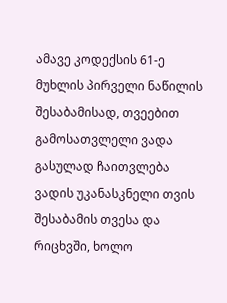ამავე კოდექსის 61-ე მუხლის პირველი ნაწილის შესაბამისად, თვეებით გამოსათვლელი ვადა გასულად ჩაითვლება ვადის უკანასკნელი თვის შესაბამის თვესა და რიცხვში, ხოლო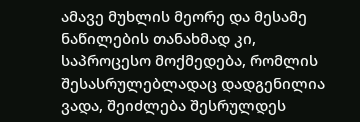ამავე მუხლის მეორე და მესამე ნაწილების თანახმად კი, საპროცესო მოქმედება, რომლის შესასრულებლადაც დადგენილია ვადა, შეიძლება შესრულდეს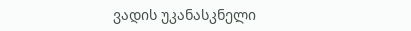ვადის უკანასკნელი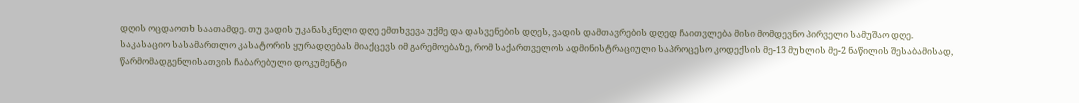დღის ოცდაოთხ საათამდე. თუ ვადის უკანასკნელი დღე ემთხვევა უქმე და დასვენების დღეს, ვადის დამთავრების დღედ ჩაითვლება მისი მომდევნო პირველი სამუშაო დღე.
საკასაციო სასამართლო კასატორის ყურადღებას მიაქცევს იმ გარემოებაზე, რომ საქართველოს ადმინისტრაციული საპროცესო კოდექსის მე-13 მუხლის მე-2 ნაწილის შესაბამისად, წარმომადგენლისათვის ჩაბარებული დოკუმენტი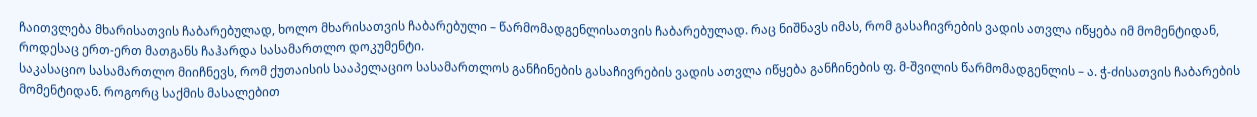ჩაითვლება მხარისათვის ჩაბარებულად, ხოლო მხარისათვის ჩაბარებული – წარმომადგენლისათვის ჩაბარებულად. რაც ნიშნავს იმას, რომ გასაჩივრების ვადის ათვლა იწყება იმ მომენტიდან, როდესაც ერთ-ერთ მათგანს ჩაჰარდა სასამართლო დოკუმენტი.
საკასაციო სასამართლო მიიჩნევს, რომ ქუთაისის სააპელაციო სასამართლოს განჩინების გასაჩივრების ვადის ათვლა იწყება განჩინების ფ. მ-შვილის წარმომადგენლის – ა. ჭ-ძისათვის ჩაბარების მომენტიდან. როგორც საქმის მასალებით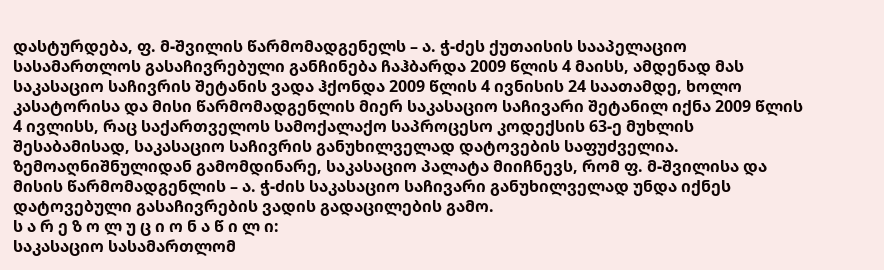დასტურდება, ფ. მ-შვილის წარმომადგენელს – ა. ჭ-ძეს ქუთაისის სააპელაციო სასამართლოს გასაჩივრებული განჩინება ჩაჰბარდა 2009 წლის 4 მაისს, ამდენად მას საკასაციო საჩივრის შეტანის ვადა ჰქონდა 2009 წლის 4 ივნისის 24 საათამდე, ხოლო კასატორისა და მისი წარმომადგენლის მიერ საკასაციო საჩივარი შეტანილ იქნა 2009 წლის 4 ივლისს, რაც საქართველოს სამოქალაქო საპროცესო კოდექსის 63-ე მუხლის შესაბამისად, საკასაციო საჩივრის განუხილველად დატოვების საფუძველია.
ზემოაღნიშნულიდან გამომდინარე, საკასაციო პალატა მიიჩნევს, რომ ფ. მ-შვილისა და მისის წარმომადგენლის – ა. ჭ-ძის საკასაციო საჩივარი განუხილველად უნდა იქნეს დატოვებული გასაჩივრების ვადის გადაცილების გამო.
ს ა რ ე ზ ო ლ უ ც ი ო ნ ა წ ი ლ ი:
საკასაციო სასამართლომ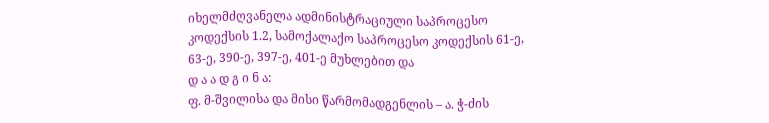იხელმძღვანელა ადმინისტრაციული საპროცესო კოდექსის 1.2, სამოქალაქო საპროცესო კოდექსის 61-ე, 63-ე, 390-ე, 397-ე, 401-ე მუხლებით და
დ ა ა დ გ ი ნ ა:
ფ. მ-შვილისა და მისი წარმომადგენლის – ა. ჭ-ძის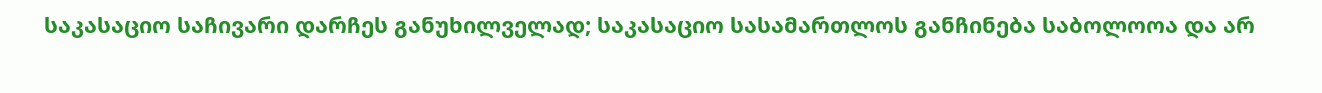საკასაციო საჩივარი დარჩეს განუხილველად; საკასაციო სასამართლოს განჩინება საბოლოოა და არ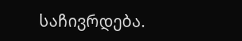საჩივრდება.